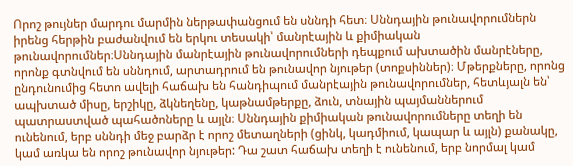Որոշ թույներ մարդու մարմին ներթափանցում են սննդի հետ։ Սննդային թունավորումներն իրենց հերթին բաժանվում են երկու տեսակի՝ մանրէային և քիմիական թունավորումներ։Սննդային մանրէային թունավորումների դեպքում ախտածին մանրէները, որոնք գտնվում են սննդում, արտադրում են թունավոր նյութեր (տոքսիններ)։ Մթերքները, որոնց ընդունումից հետո ավելի հաճախ են հանդիպում մանրէային թունավորումներ, հետևյալն են՝ ապխտած միսը, երշիկը, ձկնեղենը, կաթնամթերքը, ձուն, տնային պայմաններում պատրաստված պահածոները և այլն։ Սննդային քիմիական թունավորումները տեղի են ունենում, երբ սննդի մեջ բարձր է որոշ մետաղների (ցինկ, կադմիում, կապար և այլն) քանակը, կամ առկա են որոշ թունավոր նյութեր: Դա շատ հաճախ տեղի է ունենում, երբ նորմալ կամ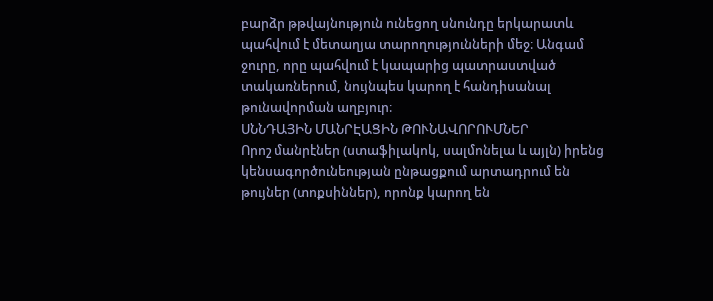բարձր թթվայնություն ունեցող սնունդը երկարատև պահվում է մետաղյա տարողությունների մեջ։ Անգամ ջուրը, որը պահվում է կապարից պատրաստված տակառներում, նույնպես կարող է հանդիսանալ թունավորման աղբյուր։
ՍՆՆԴԱՅԻՆ ՄԱՆՐԷԱՑԻՆ ԹՈՒՆԱՎՈՐՈՒՄՆԵՐ
Որոշ մանրէներ (ստաֆիլակոկ, սալմոնելա և այլն) իրենց կենսագործունեության ընթացքում արտադրում են թույներ (տոքսիններ), որոնք կարող են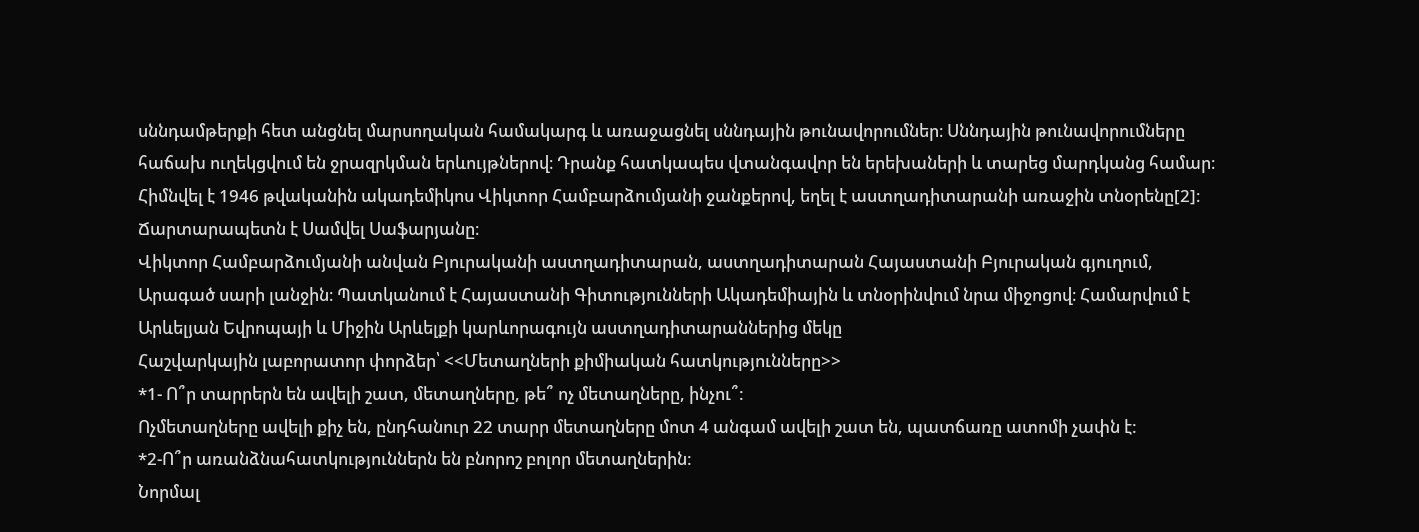սննդամթերքի հետ անցնել մարսողական համակարգ և առաջացնել սննդային թունավորումներ։ Սննդային թունավորումները հաճախ ուղեկցվում են ջրազրկման երևույթներով։ Դրանք հատկապես վտանգավոր են երեխաների և տարեց մարդկանց համար։
Հիմնվել է 1946 թվականին ակադեմիկոս Վիկտոր Համբարձումյանի ջանքերով, եղել է աստղադիտարանի առաջին տնօրենը[2]։ Ճարտարապետն է Սամվել Սաֆարյանը։
Վիկտոր Համբարձումյանի անվան Բյուրականի աստղադիտարան, աստղադիտարան Հայաստանի Բյուրական գյուղում, Արագած սարի լանջին։ Պատկանում է Հայաստանի Գիտությունների Ակադեմիային և տնօրինվում նրա միջոցով։ Համարվում է Արևելյան Եվրոպայի և Միջին Արևելքի կարևորագույն աստղադիտարաններից մեկը
Հաշվարկային լաբորատոր փորձեր՝ <<Մետաղների քիմիական հատկությունները>>
*1- Ո՞ր տարրերն են ավելի շատ, մետաղները, թե՞ ոչ մետաղները, ինչու՞:
Ոչմետաղները ավելի քիչ են, ընդհանուր 22 տարր մետաղները մոտ 4 անգամ ավելի շատ են, պատճառը ատոմի չափն է:
*2-Ո՞ր առանձնահատկություններն են բնորոշ բոլոր մետաղներին:
Նորմալ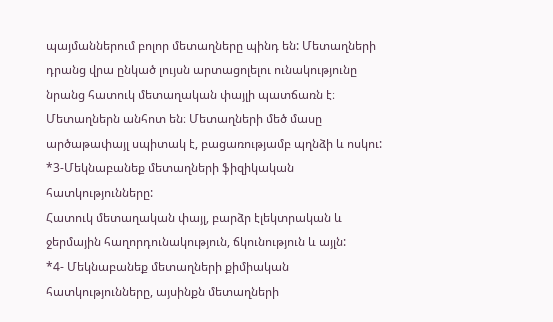պայմաններում բոլոր մետաղները պինդ են: Մետաղների դրանց վրա ընկած լույսն արտացոլելու ունակությունը նրանց հատուկ մետաղական փայլի պատճառն է։ Մետաղներն անհոտ են։ Մետաղների մեծ մասը արծաթափայլ սպիտակ է, բացառությամբ պղնձի և ոսկու:
*3-Մեկնաբանեք մետաղների ֆիզիկական հատկությունները:
Հատուկ մետաղական փայլ, բարձր էլեկտրական և ջերմային հաղորդունակություն, ճկունություն և այլն:
*4- Մեկնաբանեք մետաղների քիմիական հատկությունները, այսինքն մետաղների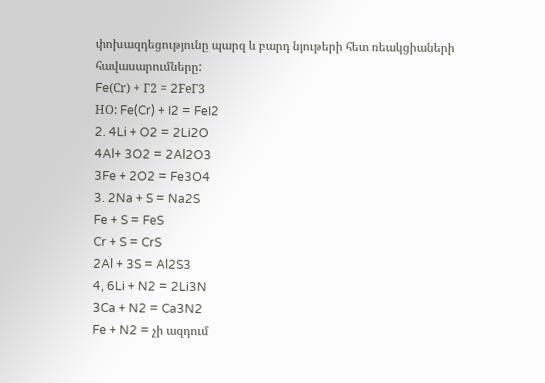փոխազդեցությունը պարզ և բարդ նյութերի հետ ռեակցիաների հավասարումները:
Fe(Сr) + Г2 = 2FeГ3
НО: Fe(Cr) + I2 = FeI2
2. 4Li + O2 = 2Li2O
4Al+ 3O2 = 2Al2O3
3Fe + 2O2 = Fe3O4
3. 2Na + S = Na2S
Fe + S = FeS
Cr + S = CrS
2Al + 3S = Al2S3
4, 6Li + N2 = 2Li3N
3Ca + N2 = Ca3N2
Fe + N2 = չի ազդում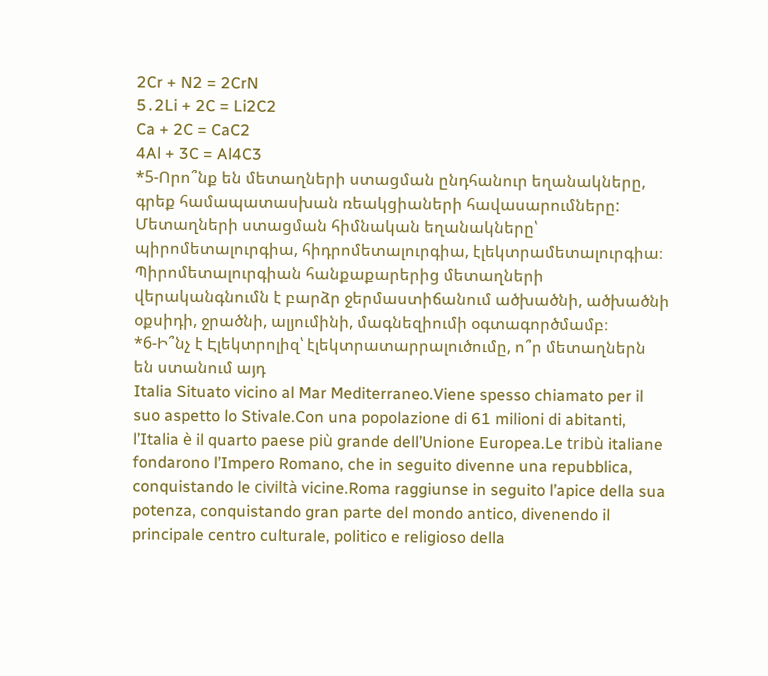2Cr + N2 = 2CrN
5․2Li + 2C = Li2C2
Ca + 2C = CaC2
4Al + 3C = Al4C3
*5-Որո՞նք են մետաղների ստացման ընդհանուր եղանակները, գրեք համապատասխան ռեակցիաների հավասարումները:
Մետաղների ստացման հիմնական եղանակները՝ պիրոմետալուրգիա, հիդրոմետալուրգիա, էլեկտրամետալուրգիա։ Պիրոմետալուրգիան հանքաքարերից մետաղների վերականգնումն է բարձր ջերմաստիճանում ածխածնի, ածխածնի օքսիդի, ջրածնի, ալյումինի, մագնեզիումի օգտագործմամբ։
*6-Ի՞նչ է Էլեկտրոլիզ՝ էլեկտրատարրալուծումը, ո՞ր մետաղներն են ստանում այդ
Italia Situato vicino al Mar Mediterraneo.Viene spesso chiamato per il suo aspetto lo Stivale.Con una popolazione di 61 milioni di abitanti, l’Italia è il quarto paese più grande dell’Unione Europea.Le tribù italiane fondarono l’Impero Romano, che in seguito divenne una repubblica, conquistando le civiltà vicine.Roma raggiunse in seguito l’apice della sua potenza, conquistando gran parte del mondo antico, divenendo il principale centro culturale, politico e religioso della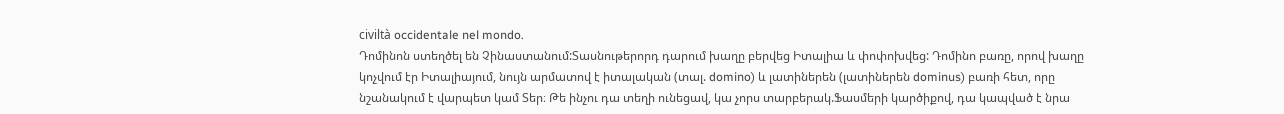civiltà occidentale nel mondo.
Դոմինոն ստեղծել են Չինաստանում:Տասնութերորդ դարում խաղը բերվեց Իտալիա և փոփոխվեց: Դոմինո բառը, որով խաղը կոչվում էր Իտալիայում, նույն արմատով է իտալական (տալ. domino) և լատիներեն (լատիներեն dominus) բառի հետ, որը նշանակում է վարպետ կամ Տեր։ Թե ինչու դա տեղի ունեցավ, կա չորս տարբերակ.Ֆասմերի կարծիքով, դա կապված է նրա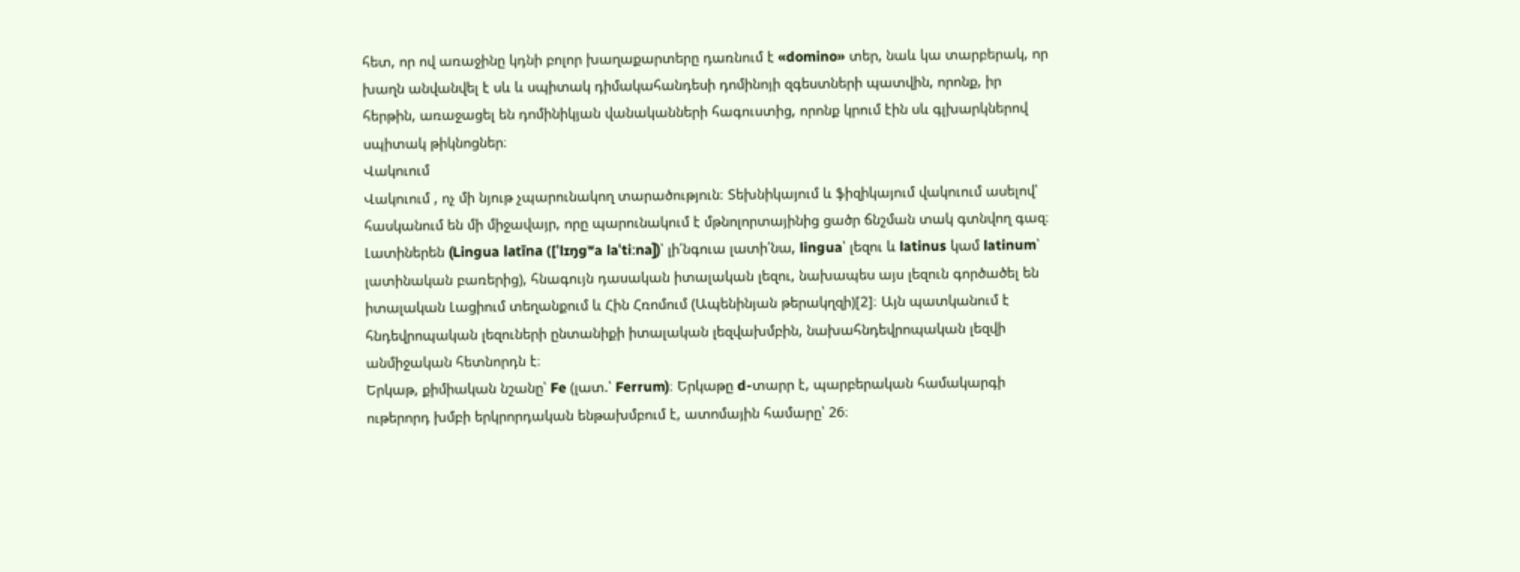հետ, որ ով առաջինը կդնի բոլոր խաղաքարտերը դառնում է «domino» տեր, նաև կա տարբերակ, որ խաղն անվանվել է սև և սպիտակ դիմակահանդեսի դոմինոյի զգեստների պատվին, որոնք, իր հերթին, առաջացել են դոմինիկյան վանականների հագուստից, որոնք կրում էին սև գլխարկներով սպիտակ թիկնոցներ։
Վակուում
Վակուում , ոչ մի նյութ չպարունակող տարածություն։ Տեխնիկայում և ֆիզիկայում վակուում ասելով՝ հասկանում են մի միջավայր, որը պարունակում է մթնոլորտայինից ցածր ճնշման տակ գտնվող գազ։
Լատիներեն (Lingua latīna ([ˈlɪŋɡʷa laˈtiːna])՝ լի՛նգուա լատի՛նա, lingua՝ լեզու և latinus կամ latinum՝ լատինական բառերից), հնագույն դասական իտալական լեզու, նախապես այս լեզուն գործածել են իտալական Լացիում տեղանքում և Հին Հռոմում (Ապենինյան թերակղզի)[2]։ Այն պատկանում է հնդեվրոպական լեզուների ընտանիքի իտալական լեզվախմբին, նախահնդեվրոպական լեզվի անմիջական հետնորդն է։
Երկաթ, քիմիական նշանը՝ Fe (լատ.՝ Ferrum)։ Երկաթը d-տարր է, պարբերական համակարգի ութերորդ խմբի երկրորդական ենթախմբում է, ատոմային համարը՝ 26։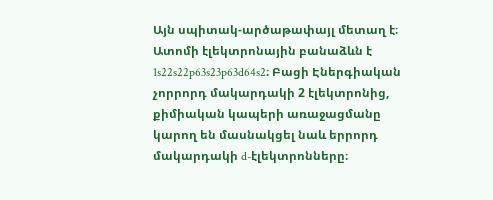Այն սպիտակ-արծաթափայլ մետաղ է։ Ատոմի էլեկտրոնային բանաձևն է 1s22s22p63s23p63d64s2։ Բացի Էներգիական չորրորդ մակարդակի 2 էլեկտրոնից, քիմիական կապերի առաջացմանը կարող են մասնակցել նաև երրորդ մակարդակի d-էլեկտրոնները։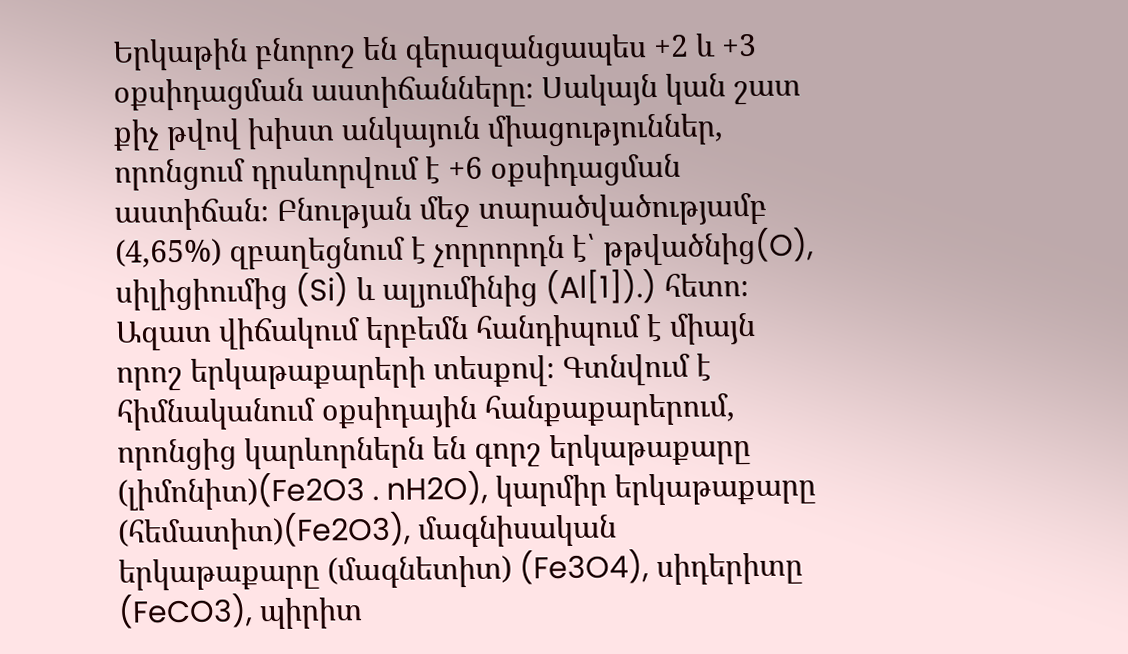Երկաթին բնորոշ են գերազանցապես +2 և +3 օքսիդացման աստիճանները։ Սակայն կան շատ քիչ թվով խիստ անկայուն միացություններ, որոնցում դրսևորվում է +6 օքսիդացման աստիճան։ Բնության մեջ տարածվածությամբ (4,65%) զբաղեցնում է չորրորդն է՝ թթվածնից(O), սիլիցիումից (Si) և ալյումինից (Al[1]).) հետո։ Ազատ վիճակում երբեմն հանդիպում է միայն որոշ երկաթաքարերի տեսքով։ Գտնվում է հիմնականում օքսիդային հանքաքարերում, որոնցից կարևորներն են գորշ երկաթաքարը (լիմոնիտ)(Fe2O3 . nH2O), կարմիր երկաթաքարը (հեմատիտ)(Fe2O3), մագնիսական երկաթաքարը (մագնետիտ) (Fe3O4), սիդերիտը (FeCO3), պիրիտ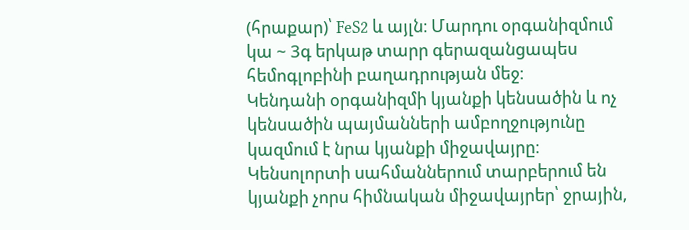(հրաքար)՝ FeS2 և այլն։ Մարդու օրգանիզմում կա ~ 3գ երկաթ տարր գերազանցապես հեմոգլոբինի բաղադրության մեջ։
Կենդանի օրգանիզմի կյանքի կենսածին և ոչ կենսածին պայմանների ամբողջությունը կազմում է նրա կյանքի միջավայրը։ Կենսոլորտի սահմաններում տարբերում են կյանքի չորս հիմնական միջավայրեր՝ ջրային,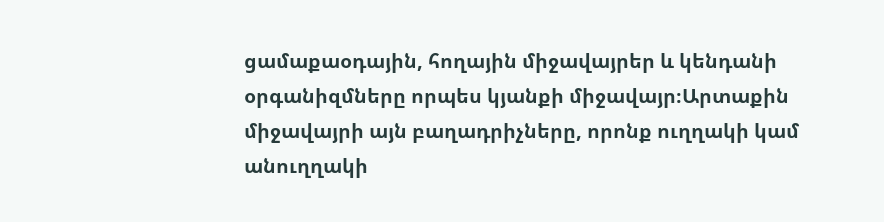ցամաքաօդային, հողային միջավայրեր և կենդանի օրգանիզմները որպես կյանքի միջավայր։Արտաքին միջավայրի այն բաղադրիչները, որոնք ուղղակի կամ անուղղակի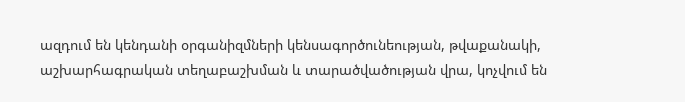ազդում են կենդանի օրգանիզմների կենսագործունեության, թվաքանակի, աշխարհագրական տեղաբաշխման և տարածվածության վրա, կոչվում են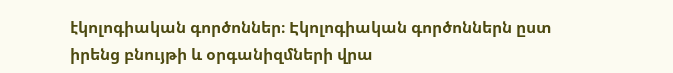էկոլոգիական գործոններ։ Էկոլոգիական գործոններն ըստ իրենց բնույթի և օրգանիզմների վրա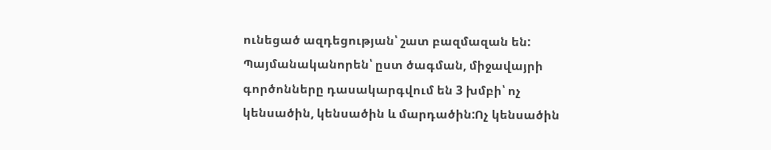ունեցած ազդեցության՝ շատ բազմազան են: Պայմանականորեն՝ ըստ ծագման, միջավայրի գործոնները դասակարգվում են 3 խմբի՝ ոչ կենսածին, կենսածին և մարդածին:Ոչ կենսածին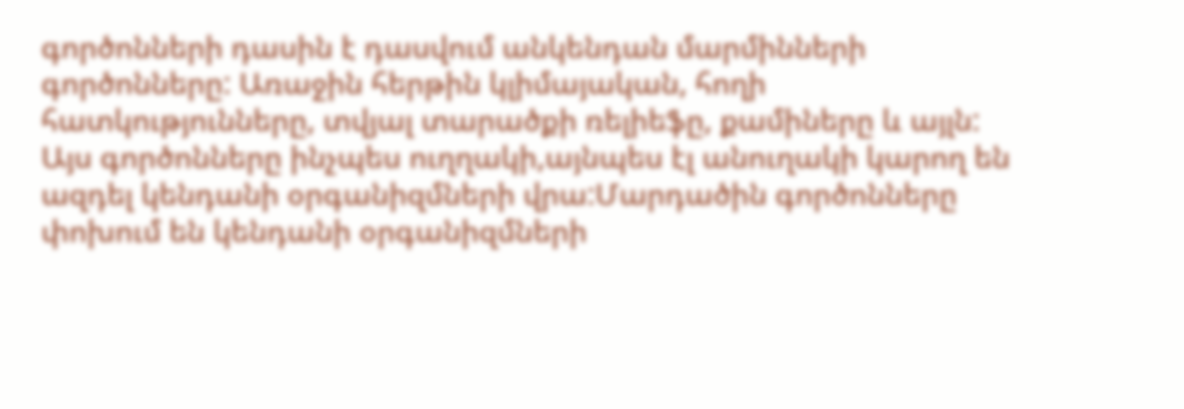գործոնների դասին է դասվում անկենդան մարմինների գործոնները: Առաջին հերթին կլիմայական, հողի հատկությունները, տվյալ տարածքի ռելիեֆը, քամիները և այլն: Այս գործոնները ինչպես ուղղակի,այնպես էլ անուղակի կարող են ազդել կենդանի օրգանիզմների վրա:Մարդածին գործոնները փոխում են կենդանի օրգանիզմների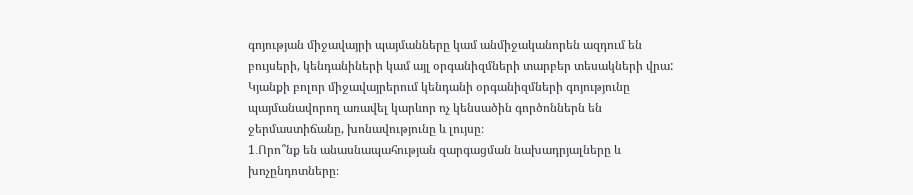գոյության միջավայրի պայմանները կամ անմիջականորեն ազդում են բույսերի, կենդանիների կամ այլ օրգանիզմների տարբեր տեսակների վրա: Կյանքի բոլոր միջավայրերում կենդանի օրգանիզմների գոյությունը պայմանավորող առավել կարևոր ոչ կենսածին գործոններն են ջերմաստիճանը, խոնավությունը և լույսը։
1․Որո՞նք են անասնապահության զարգացման նախադրյալները և խոչընդոտները։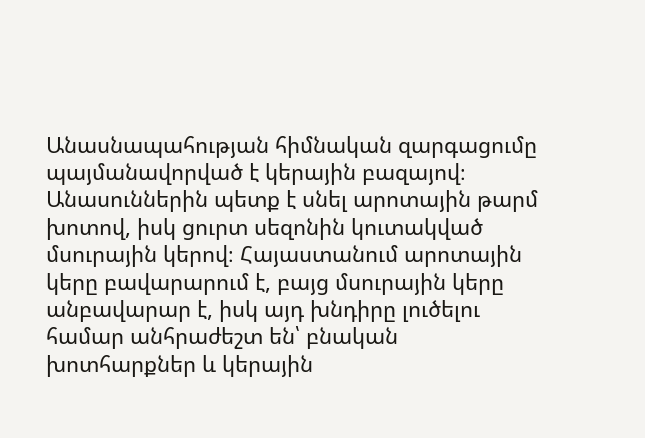Անասնապահության հիմնական զարգացումը պայմանավորված է կերային բազայով։ Անասուններին պետք է սնել արոտային թարմ խոտով, իսկ ցուրտ սեզոնին կուտակված մսուրային կերով։ Հայաստանում արոտային կերը բավարարում է, բայց մսուրային կերը անբավարար է, իսկ այդ խնդիրը լուծելու համար անհրաժեշտ են՝ բնական խոտհարքներ և կերային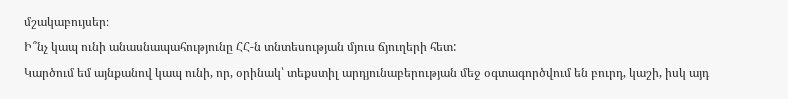մշակաբույսեր։
Ի՞նչ կապ ունի անասնապահությունը ՀՀ-ն տնտեսության մյուս ճյուղերի հետ:
Կարծում եմ այնքանով կապ ունի, որ, օրինակ՝ տեքստիլ արդյունաբերության մեջ օգտագործվում են բուրդ, կաշի, իսկ այդ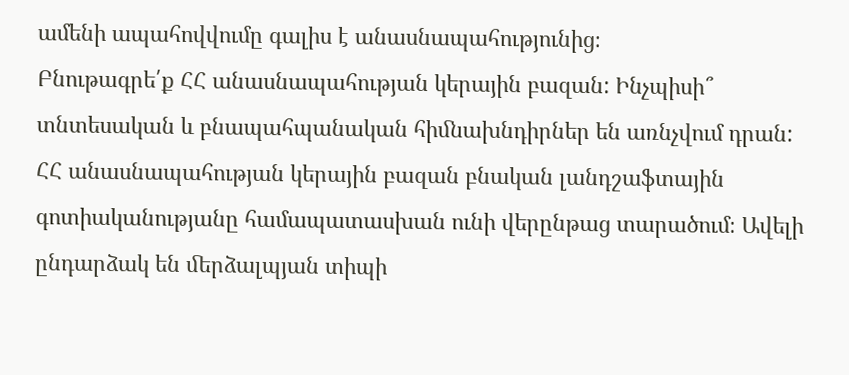ամենի ապահովվումը գալիս է անասնապահությունից։
Բնութագրե՛ք ՀՀ անասնապահության կերային բազան: Ինչպիսի՞ տնտեսական և բնապահպանական հիﬓախնդիրներ են առնչվում դրան:
ՀՀ անասնապահության կերային բազան բնական լանդշաֆտային գոտիականությանը համապատասխան ունի վերընթաց տարածում։ Ավելի ընդարձակ են ﬔրձալպյան տիպի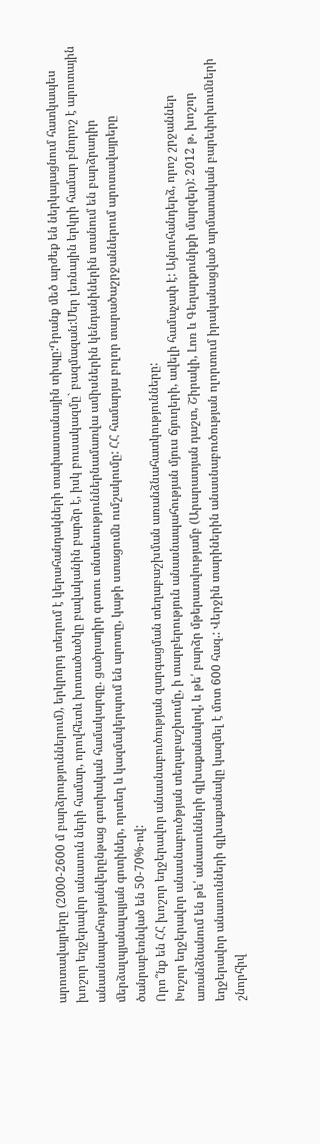արոտավայրերը (2000-2600 մ բարձրություններում), երկրորդ տեղում է կերահանդակների տափաստանային տիպը:Դրանք ﬔծ արժեք են ներկայացնում հատկապես խոշոր եղջերավոր անասուն ների համար, որովհետև խոտածածկը բավականին բարձր է, իսկ բուսակազմը` բազմազան:Մեր լեռնային երկրի համար բնորոշ է արոտային անասնապահությանվերընթաց գոտիական համակարգը. ցածրադիր գոտու տնտեսություններնամառվա աﬕսներին կենդանիներին տանում են բարձրադիր ﬔրձալպյանալպյան գոտիներ, որտեղ և կազմակերպում են արոտը, կաթի ստացուﬓ ումշակումը: ՀՀ համարյա բոլոր տարածաշրջաններում արոտավայրերը ծանրաբեռնված են 50-70%-ով:
Որո՞նք են ՀՀ խոշոր եղջերավոր անասնաբուծության զարգացման տեղաբաշխման առանձնահատկությունները:
Խոշոր եղջերավոր անասնաբուծթյան տեղաբաշխումը, ի տարբերություն անասնապահության մյուս ճյուղերի, ավելի համաչափ է: Այնուհանդերձ, որոշ շրջաններ առանձնանում են թե՛ անասունների գլխաքանակով, և թե՛ բարձր մթերատվությամբ (Արարատյան դաշտ, Շիրակի, Լոռ և Գեղարքունիքի մարզեր): 2012 թ. խոշոր եղջերավոր անասունների գլխաքանակը կազﬔլ է մոտ 600 հազ.: Վերջին տարիներին անասնաբուծության ոլորտում իրականացված արմատական բարեփոխուﬓերի շնորհիվ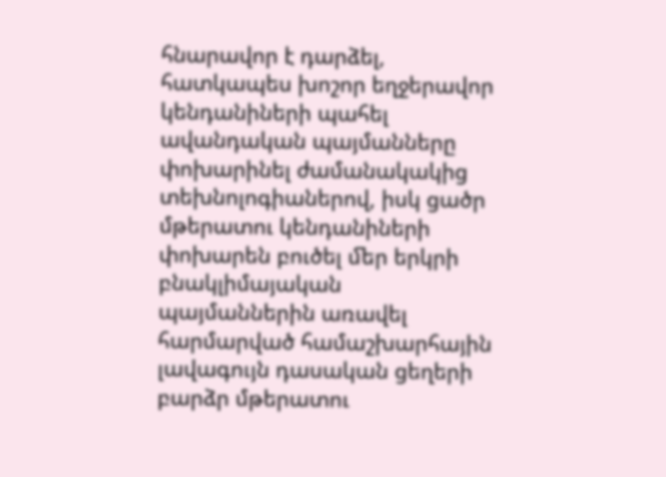հնարավոր է դարձել, հատկապես խոշոր եղջերավոր կենդանիների պահել ավանդական պայմանները փոխարինել ժամանակակից տեխնոլոգիաներով, իսկ ցածր մթերատու կենդանիների փոխարեն բուծել ﬔր երկրի բնակլիմայական պայմաններին առավել հարմարված համաշխարհային լավագույն դասական ցեղերի բարձր մթերատու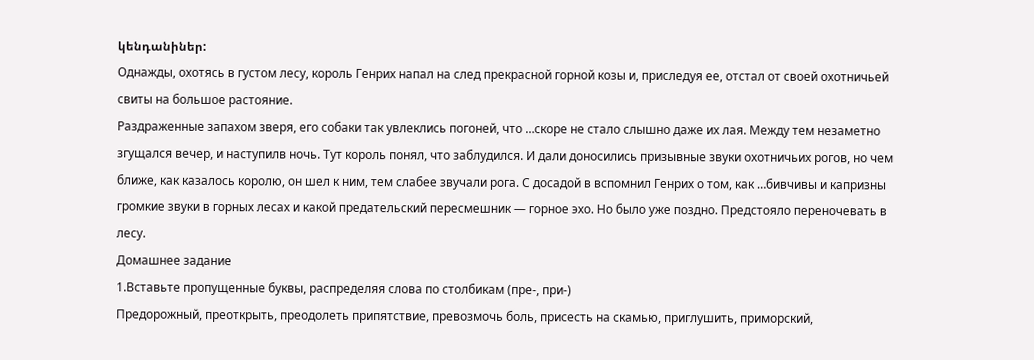կենդանիներ:
Однажды, охотясь в густом лесу, король Генрих напал на след прекрасной горной козы и, приследуя ее, отстал от своей охотничьей свиты на большое растояние.
Раздраженные запахом зверя, его собаки так увлеклись погоней, что …скоре не стало слышно даже их лая. Между тем незаметно згущался вечер, и наступилв ночь. Тут король понял, что заблудился. И дали доносились призывные звуки охотничьих рогов, но чем ближе, как казалось королю, он шел к ним, тем слабее звучали рога. С досадой в вспомнил Генрих о том, как …бивчивы и капризны громкие звуки в горных лесах и какой предательский пересмешник — горное эхо. Но было уже поздно. Предстояло переночевать в лесу.
Домашнее задание
1.Вставьте пропущенные буквы, распределяя слова по столбикам (пре-, при-)
Предорожный, преоткрыть, преодолеть припятствие, превозмочь боль, присесть на скамью, приглушить, приморский,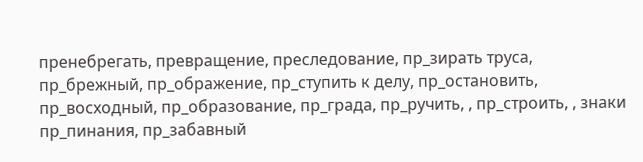пренебрегать, превращение, преследование, пр_зирать труса, пр_брежный, пр_ображение, пр_ступить к делу, пр_остановить, пр_восходный, пр_образование, пр_града, пр_ручить, , пр_строить, , знаки пр_пинания, пр_забавный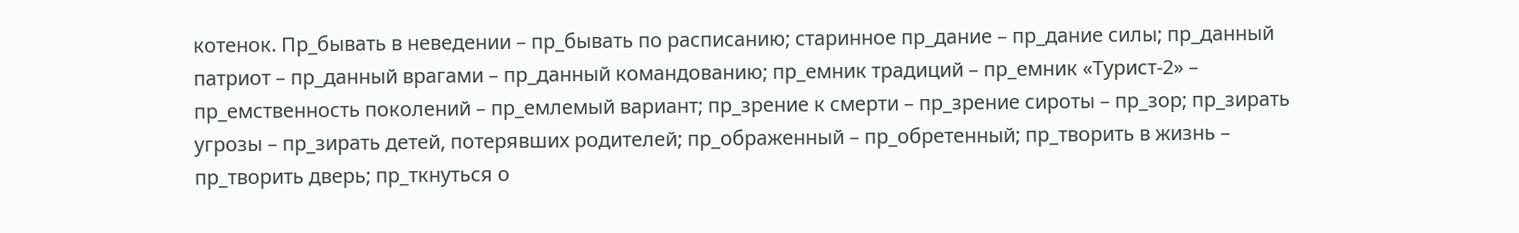котенок. Пр_бывать в неведении – пр_бывать по расписанию; старинное пр_дание – пр_дание силы; пр_данный патриот – пр_данный врагами – пр_данный командованию; пр_емник традиций – пр_емник «Турист-2» – пр_емственность поколений – пр_емлемый вариант; пр_зрение к смерти – пр_зрение сироты – пр_зор; пр_зирать угрозы – пр_зирать детей, потерявших родителей; пр_ображенный – пр_обретенный; пр_творить в жизнь – пр_творить дверь; пр_ткнуться о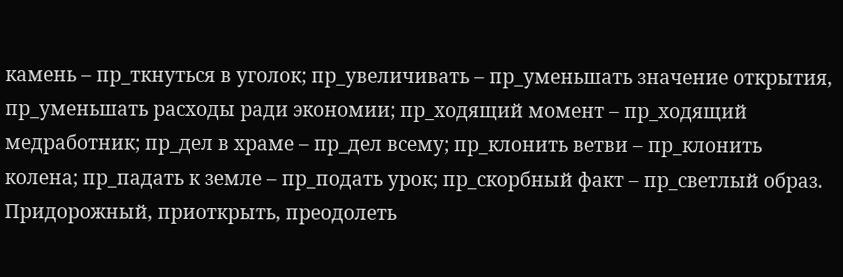камень – пр_ткнуться в уголок; пр_увеличивать – пр_уменьшать значение открытия, пр_уменьшать расходы ради экономии; пр_ходящий момент – пр_ходящий медработник; пр_дел в храме – пр_дел всему; пр_клонить ветви – пр_клонить колена; пр_падать к земле – пр_подать урок; пр_скорбный факт – пр_светлый образ.
Придорожный, приоткрыть, преодолеть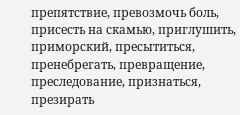препятствие, превозмочь боль, присесть на скамью, приглушить, приморский, пресытиться, пренебрегать, превращение, преследование, признаться, презирать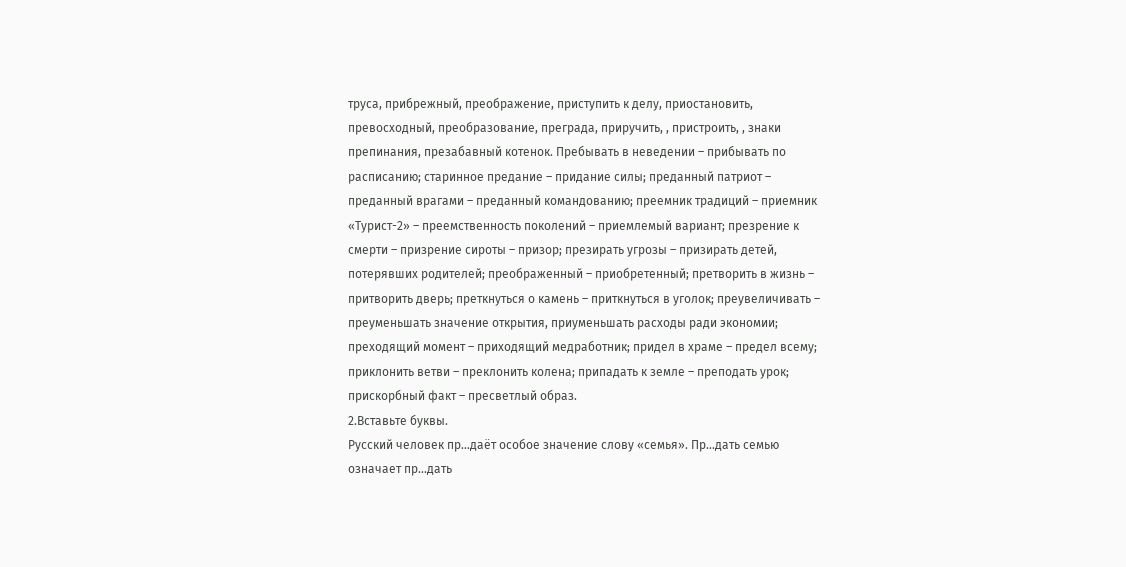труса, прибрежный, преображение, приступить к делу, приостановить, превосходный, преобразование, преграда, приручить, , пристроить, , знаки препинания, презабавный котенок. Пребывать в неведении – прибывать по расписанию; старинное предание – придание силы; преданный патриот – преданный врагами – преданный командованию; преемник традиций – приемник «Турист-2» – преемственность поколений – приемлемый вариант; презрение к смерти – призрение сироты – призор; презирать угрозы – призирать детей, потерявших родителей; преображенный – приобретенный; претворить в жизнь – притворить дверь; преткнуться о камень – приткнуться в уголок; преувеличивать – преуменьшать значение открытия, приуменьшать расходы ради экономии; преходящий момент – приходящий медработник; придел в храме – предел всему; приклонить ветви – преклонить колена; припадать к земле – преподать урок; прискорбный факт – пресветлый образ.
2.Вставьте буквы.
Русский человек пр…даёт особое значение слову «семья». Пр…дать семью означает пр…дать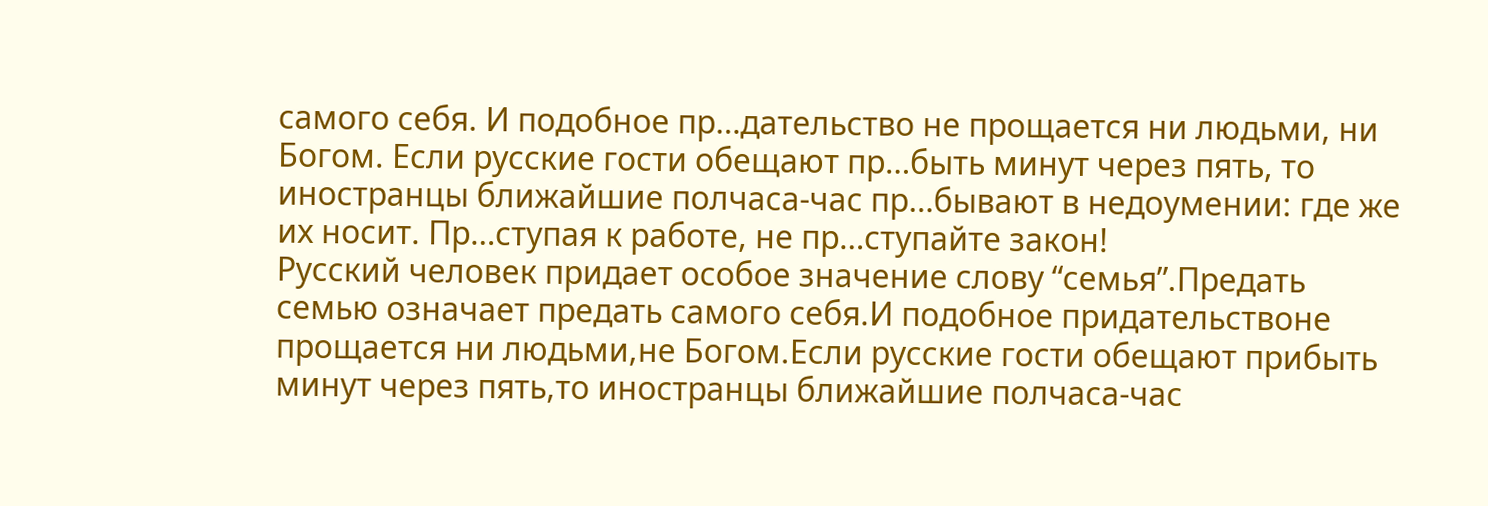самого себя. И подобное пр…дательство не прощается ни людьми, ни Богом. Если русские гости обещают пр…быть минут через пять, то иностранцы ближайшие полчаса-час пр…бывают в недоумении: где же их носит. Пр…ступая к работе, не пр…ступайте закон!
Русский человек придает особое значение слову “семья”.Предать семью означает предать самого себя.И подобное придательствоне прощается ни людьми,не Богом.Если русские гости обещают прибыть минут через пять,то иностранцы ближайшие полчаса-час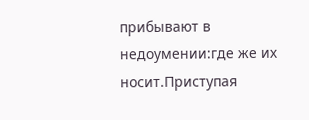прибывают в недоумении:где же их носит.Приступая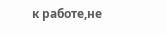к работе,не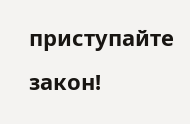приступайте закон!